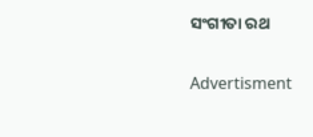ସଂଗୀତା ରଥ

Advertisment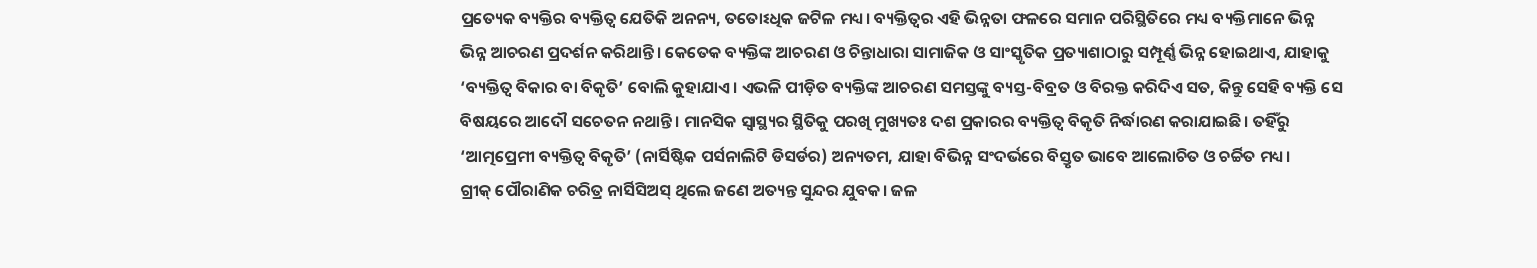ପ୍ରତ୍ୟେକ ବ୍ୟକ୍ତିର ବ୍ୟକ୍ତିତ୍ୱ ଯେତିକି ଅନନ୍ୟ, ତତୋଽଧିକ ଜଟିଳ ମଧ୍ୟ। ବ୍ୟକ୍ତିତ୍ୱର ଏହି ଭିନ୍ନତା ଫଳରେ ସମାନ ପରିସ୍ଥିତିରେ ମଧ୍ୟ ବ୍ୟକ୍ତିମାନେ ଭିନ୍ନ ଭିନ୍ନ ଆଚରଣ ପ୍ରଦର୍ଶନ କରିଥାନ୍ତି। କେତେକ ବ୍ୟକ୍ତିଙ୍କ ଆଚରଣ ଓ ଚିନ୍ତାଧାରା ସାମାଜିକ ଓ ସାଂସ୍କୃତିକ ପ୍ରତ୍ୟାଶାଠାରୁ ସମ୍ପୂର୍ଣ୍ଣ ଭିନ୍ନ ହୋଇଥାଏ, ଯାହାକୁ ‘ବ୍ୟକ୍ତିତ୍ୱ ବିକାର ବା ବିକୃତି’ ବୋଲି କୁହାଯାଏ। ଏଭଳି ପୀଡ଼ିତ ବ୍ୟକ୍ତିଙ୍କ ଆଚରଣ ସମସ୍ତଙ୍କୁ ବ୍ୟସ୍ତ-ବିବ୍ରତ ଓ ବିରକ୍ତ କରିଦିଏ ସତ, କିନ୍ତୁ ସେହି ବ୍ୟକ୍ତି ସେ ବିଷୟରେ ଆଦୌ ସଚେତନ ନଥାନ୍ତି। ମାନସିକ ସ୍ୱାସ୍ଥ୍ୟର ସ୍ଥିତିକୁ ପରଖି ମୁଖ୍ୟତଃ ଦଶ ପ୍ରକାରର ବ୍ୟକ୍ତିତ୍ୱ ବିକୃତି ନିର୍ଦ୍ଧାରଣ କରାଯାଇଛି। ତହିଁରୁ ‘ଆତ୍ମପ୍ରେମୀ ବ୍ୟକ୍ତିତ୍ୱ ବିକୃତି’ (ନାର୍ସିଷ୍ଟିକ ପର୍ସନାଲିଟି ଡିସର୍ଡର) ଅନ୍ୟତମ, ଯାହା ବିଭିନ୍ନ ସଂଦର୍ଭରେ ବିସ୍ତୃତ ଭାବେ ଆଲୋଚିତ ଓ ଚର୍ଚ୍ଚିତ ମଧ୍ୟ।
ଗ୍ରୀକ୍ ପୌରାଣିକ ଚରିତ୍ର ନାର୍ସିସିଅସ୍ ଥିଲେ ଜଣେ ଅତ୍ୟନ୍ତ ସୁନ୍ଦର ଯୁବକ। ଜଳ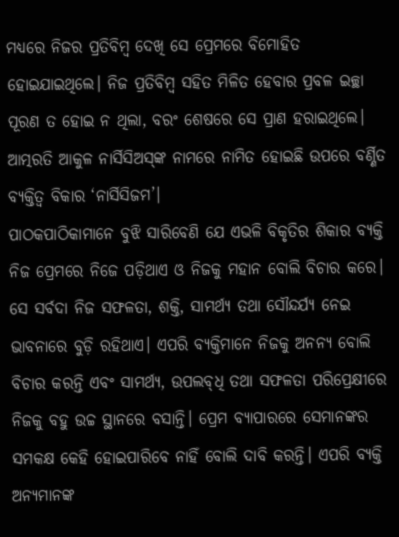ମଧ୍ୟରେ ନିଜର ପ୍ରତିବିମ୍ବ ଦେଖି ସେ ପ୍ରେମରେ ବିମୋହିତ ହୋଇଯାଇଥିଲେ। ନିଜ ପ୍ରତିବିମ୍ବ ସହିତ ମିଳିତ ହେବାର ପ୍ରବଳ ଇଚ୍ଛା ପୂରଣ ତ ହୋଇ ନ ଥିଲା, ବରଂ ଶେଷରେ ସେ ପ୍ରାଣ ହରାଇଥିଲେ। ଆତ୍ମରତି ଆକୁଳ ନାର୍ସିସିଅସ୍‌ଙ୍କ ନାମରେ ନାମିତ ହୋଇଛି ଉପରେ ବର୍ଣ୍ଣିତ ବ୍ୟକ୍ତିତ୍ବ ବିକାର ‘ନାର୍ସିସିଜମ’।
ପାଠକପାଠିକାମାନେ ବୁଝି ସାରିବେଣି ଯେ ଏଭଳି ବିକୃତିର ଶିକାର ବ୍ୟକ୍ତି ନିଜ ପ୍ରେମରେ ନିଜେ ପଡ଼ିଥାଏ ଓ ନିଜକୁ ମହାନ ବୋଲି ବିଚାର କରେ। ସେ ସର୍ବଦା ନିଜ ସଫଳତା, ଶକ୍ତି, ସାମର୍ଥ୍ୟ ତଥା ସୌନ୍ଦର୍ଯ୍ୟ ନେଇ ଭାବନାରେ ବୁଡ଼ି ରହିଥାଏ। ଏପରି ବ୍ୟକ୍ତିମାନେ ନିଜକୁ ଅନନ୍ୟ ବୋଲି ବିଚାର କରନ୍ତି ଏବଂ ସାମର୍ଥ୍ୟ, ଉପଲବ୍‌ଧି ତଥା ସଫଳତା ପ‌ରିପ୍ରେକ୍ଷୀରେ ନିଜକୁ ବହୁ ଉଚ୍ଚ ସ୍ଥାନରେ ବସାନ୍ତି। ପ୍ରେମ ବ୍ୟାପାରରେ ସେମାନଙ୍କର ସମକକ୍ଷ କେହି ହୋଇପାରିବେ ନାହିଁ ବୋଲି ଦାବି କରନ୍ତି। ଏପରି ବ୍ୟକ୍ତି ଅନ୍ୟମାନଙ୍କ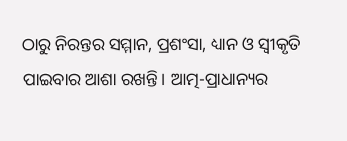ଠାରୁ ନିରନ୍ତର ସମ୍ମାନ, ପ୍ରଶଂସା, ଧ୍ୟାନ ଓ ସ୍ୱୀକୃତି ପାଇବାର ଆଶା ରଖନ୍ତି। ଆତ୍ମ-ପ୍ରାଧାନ୍ୟର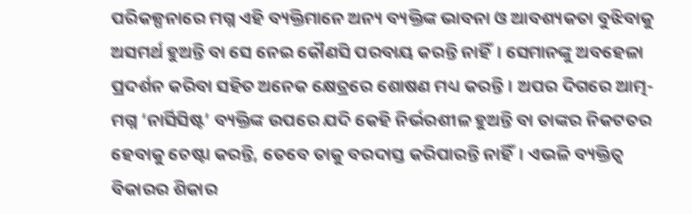ପରିକଳ୍ପନାରେ ମଗ୍ନ ଏହି ବ୍ୟକ୍ତିମାନେ ଅନ୍ୟ ବ୍ୟକ୍ତିଙ୍କ ଭାବନା ଓ ଆବଶ୍ୟକତା ବୁଝିବାକୁ ଅସମର୍ଥ ହୁଅନ୍ତି ବା ସେ ନେଇ କୌଣସି ପରବାୟ କରନ୍ତି ନାହିଁ। ସେମାନଙ୍କୁ ଅବହେଳା ପ୍ରଦର୍ଶନ କରିବା ସହିତ ଅନେକ କ୍ଷେତ୍ରରେ ଶୋଷଣ ମଧ୍ୟ କରନ୍ତି। ଅପର ଦିଗରେ ଆତ୍ମ-ମଗ୍ନ ‘ନାର୍ସିସିଷ୍ଟ’ ବ୍ୟକ୍ତିଙ୍କ ଉପରେ ଯଦି କେହି ନିର୍ଭରଶୀଳ ହୁଅନ୍ତି ବା ତାଙ୍କର ନିକଟତର ହେବାକୁ ଚେଷ୍ଟା କରନ୍ତି, ତେବେ ତାକୁ ବରଦାସ୍ତ କରିପାରନ୍ତି ନାହିଁ। ଏଭଳି ବ୍ୟକ୍ତିତ୍ବ ବିକାରର ଶିକାର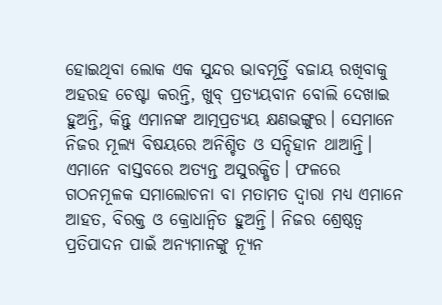ହୋଇଥିବା ଲୋକ ଏକ ସୁନ୍ଦର ଭାବମୂର୍ତ୍ତି ବଜାୟ ରଖିବାକୁ ଅହରହ ଚେଷ୍ଟା କରନ୍ତି, ଖୁବ୍ ପ୍ରତ୍ୟୟବାନ ବୋଲି ଦେଖାଇ ହୁଅନ୍ତି, କିନ୍ତୁ ଏମାନଙ୍କ ଆତ୍ମପ୍ରତ୍ୟୟ କ୍ଷଣଭଙ୍ଗୁର। ସେମାନେ ନିଜର ମୂଲ୍ୟ ବିଷୟରେ ଅନିଶ୍ଚିତ ଓ ସନ୍ଦିହାନ ଥାଆନ୍ତି। ଏମାନେ ବାସ୍ତବରେ ଅତ୍ୟନ୍ତ ଅସୁରକ୍ଷିତ। ଫଳରେ ଗଠନମୂଳକ ସମାଲୋଚନା ବା ମତାମତ ଦ୍ବାରା ମଧ୍ୟ ଏମାନେ ଆହତ, ବିରକ୍ତ ଓ କ୍ରୋଧାନ୍ୱିତ ହୁଅନ୍ତି। ନିଜର ଶ୍ରେଷ୍ଠତ୍ୱ ପ୍ରତିପାଦନ ପାଇଁ ଅନ୍ୟମାନଙ୍କୁ ନ୍ୟୂନ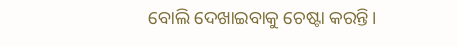ବୋଲି ଦେଖାଇବାକୁ ଚେଷ୍ଟା କରନ୍ତି।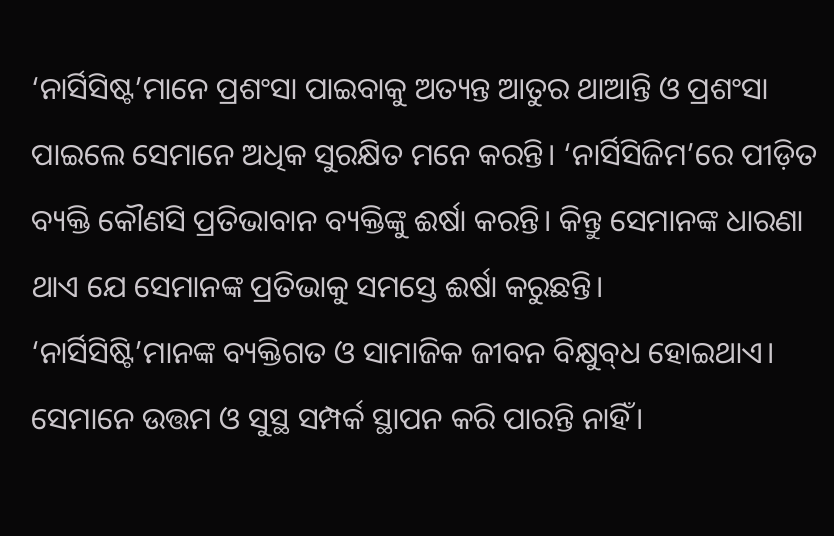‘ନାର୍ସିସିଷ୍ଟ’ମାନେ ପ୍ରଶଂସା ପାଇବାକୁ ଅତ୍ୟନ୍ତ ଆତୁର ଥାଆନ୍ତି ଓ ପ୍ରଶଂସା ପାଇଲେ ସେମାନେ ଅଧିକ ସୁରକ୍ଷିତ ମନେ କରନ୍ତି। ‘ନାର୍ସିସିଜିମ’ରେ ପୀଡ଼ିତ ବ୍ୟକ୍ତି କୌଣସି ପ୍ରତିଭାବାନ ବ୍ୟକ୍ତିଙ୍କୁ ଈର୍ଷା କରନ୍ତି। କିନ୍ତୁ ସେମାନଙ୍କ ଧାରଣା ଥାଏ ଯେ ସେମାନଙ୍କ ପ୍ରତିଭାକୁ ସମସ୍ତେ ଈର୍ଷା କରୁଛନ୍ତି।
‘ନାର୍ସିସିଷ୍ଟି’ମାନଙ୍କ ବ୍ୟକ୍ତିଗତ ଓ ସାମାଜିକ ଜୀବନ ବିକ୍ଷୁବ୍‌ଧ ହୋଇଥାଏ। ସେମାନେ ଉତ୍ତମ ଓ ସୁସ୍ଥ ସମ୍ପର୍କ ସ୍ଥାପନ କରି ପାରନ୍ତି ନାହିଁ।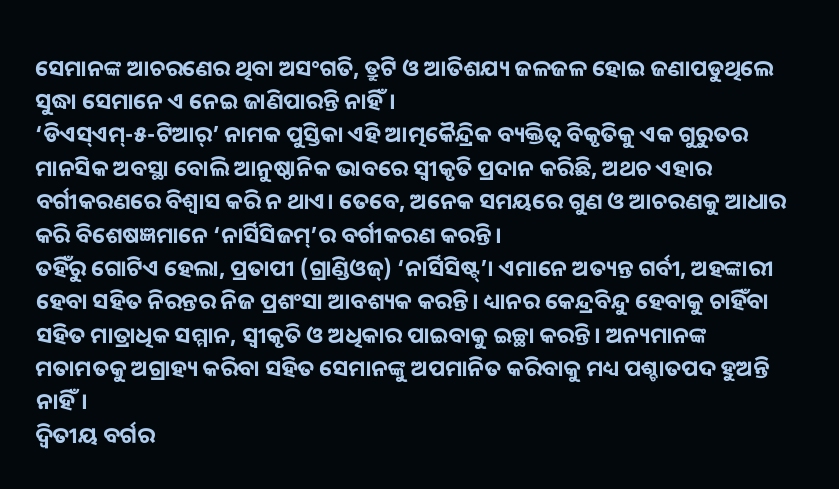ସେମାନଙ୍କ ଆଚରଣ‌େର ଥିବା ଅସଂଗତି, ତ୍ରୁଟି ଓ ଆତିଶଯ୍ୟ ଜଳଜଳ ହୋଇ ଜଣାପଡୁଥିଲେ ସୁଦ୍ଧା ସେମାନେ ଏ ନେଇ ଜାଣିପାରନ୍ତି ନାହିଁ।
‘ଡିଏସ୍‌ଏମ୍‌-୫-ଟିଆର୍’ ନାମକ ପୁସ୍ତିକା ଏହି ଆତ୍ମକୈନ୍ଦ୍ରିକ ବ୍ୟକ୍ତିତ୍ୱ ବିକୃତିକୁ ଏକ ଗୁରୁତର ମାନସିକ ଅବସ୍ଥା ବୋଲି ଆନୁଷ୍ଠାନିକ ଭାବରେ ସ୍ୱୀକୃତି ପ୍ରଦାନ କରିଛି, ଅଥଚ ଏହାର ବର୍ଗୀକରଣରେ ବିଶ୍ୱାସ କରି ନ ଥାଏ। ତେବେ, ଅନେକ ସମୟରେ ଗୁଣ ଓ ଆଚରଣକୁ ଆଧାର କରି ବିଶେଷଜ୍ଞମାନେ ‘ନାର୍ସିସିଜମ୍‌’ର ବର୍ଗୀକରଣ କରନ୍ତି।
ତହିଁରୁ ଗୋଟିଏ ହେଲା, ପ୍ରତାପୀ (ଗ୍ରାଣ୍ଡିଓଜ୍‌) ‘ନାର୍ସିସିଷ୍ଟ୍‌’। ଏମାନେ ଅତ୍ୟନ୍ତ ଗର୍ବୀ, ଅହଙ୍କାରୀ ହେବା ସହିତ ନିରନ୍ତର ନିଜ ପ୍ରଶଂସା ଆବଶ୍ୟକ କରନ୍ତି। ଧ୍ୟାନର କେନ୍ଦ୍ରବିନ୍ଦୁ ହେବାକୁ ଚାହିଁବା ସହିତ ମାତ୍ରାଧିକ ସମ୍ମାନ, ସ୍ବୀକୃତି ଓ ଅଧିକାର ପାଇବାକୁ ଇଚ୍ଛା କରନ୍ତି। ଅନ୍ୟମାନଙ୍କ ମତାମତକୁ ଅଗ୍ରାହ୍ୟ କରିବା ସହିତ ସେମାନଙ୍କୁ ଅପମାନିତ କରିବାକୁ ମଧ୍ୟ ପଶ୍ଚା‌ତପଦ ହୁଅନ୍ତି ନାହିଁ।
ଦ୍ବିତୀୟ ବର୍ଗର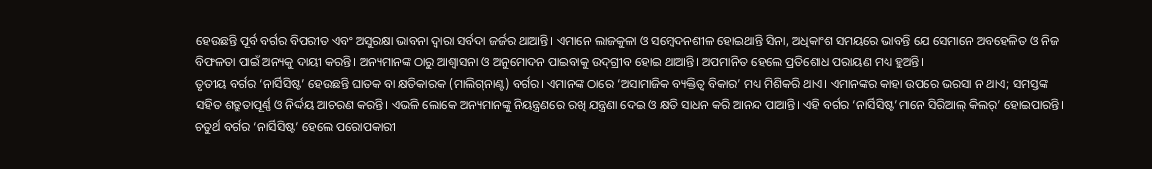ହେଉଛନ୍ତି ପୂର୍ବ ବର୍ଗର ବିପରୀତ ଏବଂ ଅସୁରକ୍ଷା ଭାବନା ଦ୍ବାରା ସର୍ବଦା ଜର୍ଜର ଥା‌ଆନ୍ତି। ଏମାନେ ଲାଜକୁଳା ଓ ସମ୍ବେଦନଶୀଳ ହୋଇଥାନ୍ତି ସିନା, ଅଧିକାଂଶ ସମୟରେ ଭାବନ୍ତି ଯେ ସେମାନେ ଅବହେଳିତ ଓ ନିଜ ବିଫଳତା ପାଇଁ ଅନ୍ୟକୁ ଦାୟୀ କରନ୍ତି। ଅନ୍ୟମାନଙ୍କ ଠାରୁ ଆଶ୍ୱାସନା ଓ ଅନୁମୋଦନ ପାଇବାକୁ ଉଦ୍‌ଗ୍ରୀବ ହୋଇ ଥାଆନ୍ତି। ଅପମାନିତ ହେଲେ ପ୍ରତିଶୋଧ ପରାୟଣ ମଧ୍ୟ ହୁଅନ୍ତି।
ତୃତୀୟ ବର୍ଗର ‘ନାର୍ସିସିଷ୍ଟ’ ହେଉଛନ୍ତି ଘାତକ ବା କ୍ଷତିକାରକ (ମାଲିଗ୍‌ନାଣ୍ଟ) ବର୍ଗର। ଏମାନଙ୍କ ଠାରେ ‘ଅସାମାଜିକ ବ୍ୟକ୍ତିତ୍ୱ ବିକାର’ ମଧ୍ୟ ମିଶିକରି ଥାଏ। ଏମାନଙ୍କର କାହା ଉପରେ ଭରସା ନ ଥାଏ; ସମସ୍ତଙ୍କ ସହିତ ଶତ୍ରୁତାପୂର୍ଣ୍ଣ ଓ ନିର୍ଦ୍ଦୟ ଆଚରଣ କରନ୍ତି। ଏଭଳି ଲୋକେ ଅନ୍ୟମାନଙ୍କୁ ନିୟନ୍ତ୍ରଣରେ ରଖି ଯନ୍ତ୍ରଣା ଦେଇ ଓ କ୍ଷତି ସାଧନ କରି ଆନନ୍ଦ ପାଆନ୍ତି। ଏହି ବର୍ଗର ‘ନାର୍ସିସିଷ୍ଟ’ମାନେ ସିରିଆଲ୍ କିଲର୍‌’ ହୋଇପାରନ୍ତି।
ଚତୁର୍ଥ ବର୍ଗର ‘ନାର୍ସିସିଷ୍ଟ’ ହେଲେ ପରୋପକାରୀ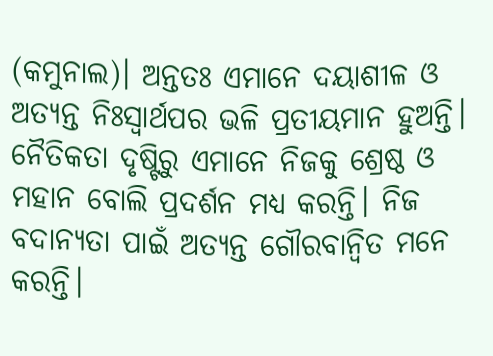(କମୁନାଲ)। ଅନ୍ତତଃ ଏମାନେ ଦୟାଶୀଳ ଓ ଅତ୍ୟନ୍ତ ନିଃସ୍ୱାର୍ଥପର ଭଳି ପ୍ରତୀୟମାନ ହୁଅନ୍ତି। ନୈତିକତା ଦୃଷ୍ଟିରୁ ଏମାନେ ନିଜକୁ ଶ୍ରେଷ୍ଠ ଓ ମହାନ ବୋଲି ପ୍ରଦର୍ଶନ ମଧ୍ୟ କରନ୍ତି। ନିଜ ବଦାନ୍ୟତା ପାଇଁ ଅତ୍ୟନ୍ତ ଗୌରବାନ୍ୱିତ ମନେ କରନ୍ତି।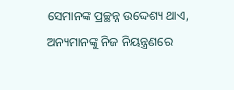ସେମାନଙ୍କ ପ୍ରଚ୍ଛନ୍ନ ଉଦ୍ଦେଶ୍ୟ ଥା‌ଏ, ଅନ୍ୟମାନଙ୍କୁ ନିଜ ନିୟନ୍ତ୍ରଣରେ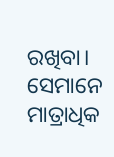ରଖିବା। ସେମାନେ ମାତ୍ରାଧିକ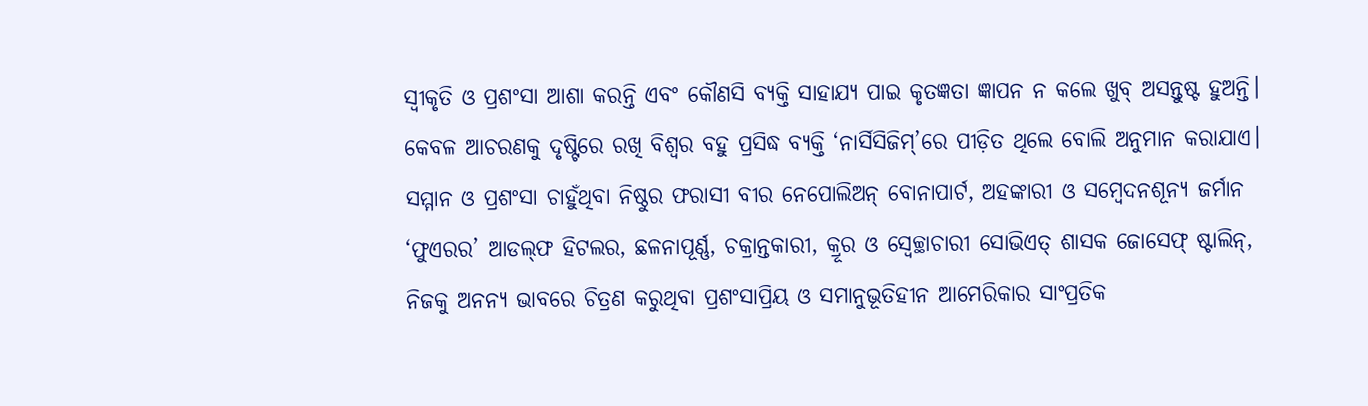ସ୍ୱୀକୃତି ଓ ପ୍ରଶଂସା ଆଶା କରନ୍ତି ଏବଂ କୌଣସି ବ୍ୟକ୍ତି ସାହାଯ୍ୟ ପାଇ କୃତଜ୍ଞତା ଜ୍ଞାପନ ନ କଲେ ଖୁବ୍ ଅସନ୍ତୁଷ୍ଟ ହୁଅନ୍ତି।
କେବଳ ଆଚରଣକୁ ଦୃଷ୍ଟିରେ ରଖି ବିଶ୍ୱର ବହୁ ପ୍ରସିଦ୍ଧ ବ୍ୟକ୍ତି ‘ନାର୍ସିସିଜିମ୍‌’ରେ ପୀଡ଼ିତ ଥିଲେ ବୋଲି ଅନୁମାନ କରାଯାଏ। ସମ୍ମାନ ଓ ପ୍ରଶଂସା ଚାହୁଁଥିବା ନିଷ୍ଠୁର ଫରାସୀ ବୀର ନେପୋଲିଅନ୍ ବୋନାପାର୍ଟ, ଅହଙ୍କାରୀ ଓ ସମ୍ବେଦନଶୂନ୍ୟ ଜର୍ମାନ ‘ଫୁଏରର’ ଆଡଲ୍‌ଫ ହିଟଲର, ଛଳନାପୂର୍ଣ୍ଣ, ଚକ୍ରାନ୍ତକାରୀ, କ୍ରୂର ଓ ସ୍ୱେଚ୍ଛାଚାରୀ ସୋଭିଏତ୍ ଶାସକ ଜୋସେଫ୍ ଷ୍ଟାଲିନ୍‌, ନିଜକୁ ଅନନ୍ୟ ଭାବରେ ଚିତ୍ରଣ କରୁଥିବା ପ୍ରଶଂସାପ୍ରିୟ ଓ ସମାନୁଭୂତିହୀନ ଆମେରିକାର ସାଂପ୍ରତିକ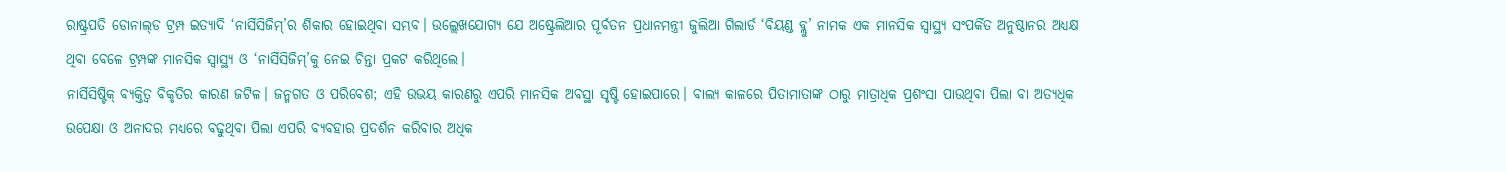ରାଷ୍ଟ୍ରପତି ଡୋନାଲ୍‌ଡ ଟ୍ରମ୍ପ ଇତ୍ୟାଦି ‘ନାର୍ସିସିଜିମ୍’ର ଶିକାର ହୋଇଥିବା ସମ୍ଭବ। ଉଲ୍ଲେଖଯୋଗ୍ୟ ଯେ ଅଷ୍ଟ୍ରେଲିଆର ପୂର୍ବତନ ପ୍ରଧାନମନ୍ତ୍ରୀ ଜୁଲିଆ ଗିଲାର୍ଡ ‘ବିୟଣ୍ଡ ବ୍ଲୁ’ ନାମକ ଏକ ମାନସିକ ସ୍ୱାସ୍ଥ୍ୟ ସଂପର୍କିତ ଅନୁଷ୍ଠାନର ଅଧ୍ୟକ୍ଷ ଥିବା ବେଳେ ଟ୍ରମ୍ପଙ୍କ ମାନସିକ ସ୍ୱାସ୍ଥ୍ୟ ଓ ‘ନାର୍ସିସିଜିମ୍‌’କୁ ନେଇ ଚିନ୍ତା ପ୍ରକଟ କରିଥିଲେ।
ନାର୍ସିସିଷ୍ଟିକ୍ ବ୍ୟକ୍ତିତ୍ୱ ବିକୃତିର କାରଣ ଜଟିଳ। ଜନ୍ମଗତ ଓ ପରିବେଶ; ଏହି ଉଭୟ କାରଣରୁ ଏପରି ମାନସିକ ଅବସ୍ଥା ସୃଷ୍ଟି ହୋଇପାରେ। ବାଲ୍ୟ କାଳରେ ପିତାମାତାଙ୍କ ଠାରୁ ମାତ୍ରାଧିକ ପ୍ରଶଂସା ପାଉଥିବା ପିଲା ବା ଅତ୍ୟଧିକ ଉପେକ୍ଷା ଓ ଅନାଦର ମଧ୍ୟରେ ବଢୁଥିବା ପିଲା ଏପରି ବ୍ୟବହାର ପ୍ରଦର୍ଶନ କରିବାର ଅଧିକ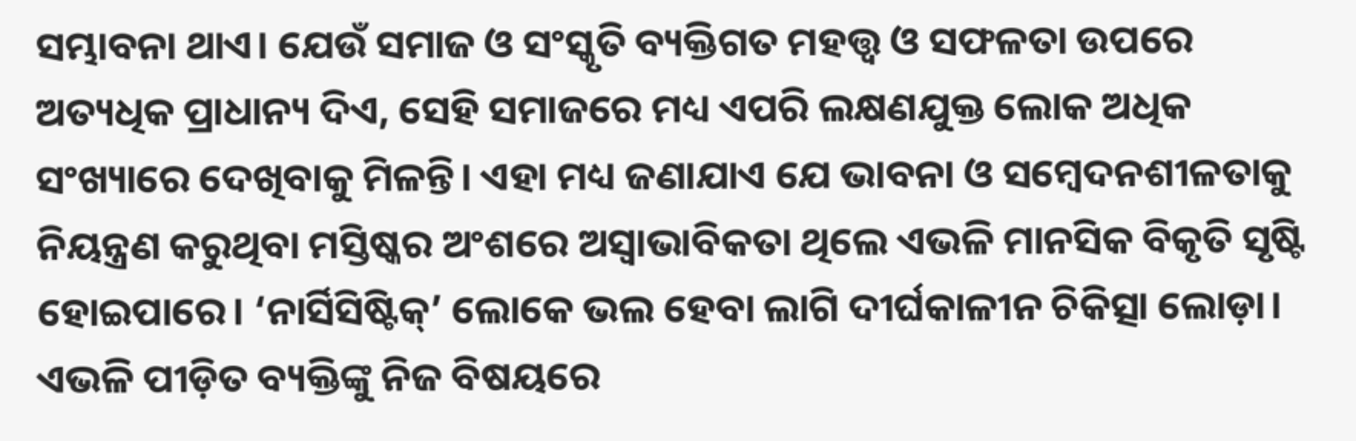ସମ୍ଭାବନା ଥାଏ। ଯେଉଁ ସମାଜ ଓ ସଂସ୍କୃତି ବ୍ୟକ୍ତିଗତ ମହତ୍ତ୍ୱ ଓ ସଫଳତା ଉପରେ ଅତ୍ୟଧିକ ପ୍ରାଧାନ୍ୟ ଦିଏ, ସେହି ସମାଜରେ ମଧ୍ୟ ଏପରି ଲକ୍ଷଣଯୁକ୍ତ ଲୋକ ଅଧିକ ସଂଖ୍ୟାରେ ଦେଖିବାକୁ ମିଳନ୍ତି। ଏହା ମଧ୍ୟ ଜଣାଯାଏ ଯେ ଭାବନା ଓ ସମ୍ବେଦନଶୀଳତାକୁ ନିୟନ୍ତ୍ରଣ କରୁଥିବା ମସ୍ତିଷ୍କର ଅଂଶରେ ଅସ୍ୱାଭାବିକତା ଥିଲେ ଏଭଳି ମାନସିକ ବିକୃତି ସୃଷ୍ଟି ହୋଇପାରେ। ‘ନାର୍ସିସିଷ୍ଟିକ୍’ ଲୋକେ ଭଲ ହେବା ଲାଗି ଦୀର୍ଘକାଳୀନ ଚିକିତ୍ସା ଲୋଡ଼ା। ଏଭଳି ପୀଡ଼ିତ ବ୍ୟକ୍ତିଙ୍କୁ ନିଜ ବିଷୟରେ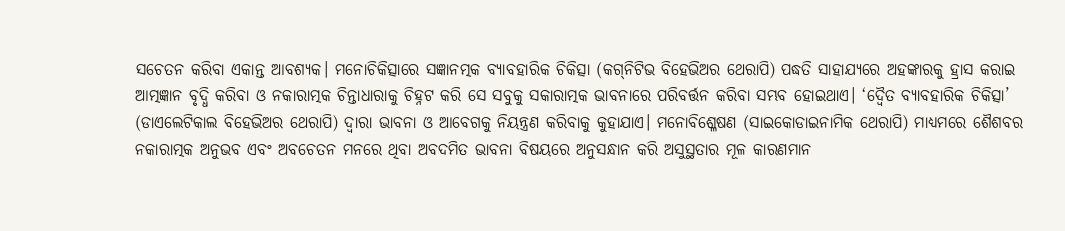ସଚେତନ କରିବା ଏକାନ୍ତ ଆବଶ୍ୟକ। ମନୋଚିକିତ୍ସାରେ ସଜ୍ଞାନତ୍ମକ ବ୍ୟାବହାରିକ ଚିକିତ୍ସା (କଗ୍‌ନିଟିଭ ବିହେଭିଅର ଥେରାପି) ପଦ୍ଧତି ସାହାଯ୍ୟରେ ଅହଙ୍କାରକୁ ହ୍ରାସ କରାଇ ଆତ୍ମଜ୍ଞାନ ବୃଦ୍ଧି କରିବା ଓ ନକାରାତ୍ମକ ଚିନ୍ତାଧାରାକୁ ଚିହ୍ନଟ କରି ସେ ସବୁକୁ ସକାରାତ୍ମକ ଭାବନାରେ ପରିବର୍ତ୍ତନ କରିବା ସମ୍ଭବ ହୋଇଥାଏ। ‘ଦ୍ବୈତ ବ୍ୟାବହାରିକ ଚିକିତ୍ସା’ (ଡାଏଲେଟିକାଲ ବିହେଭିଅର ଥେରାପି) ଦ୍ୱାରା ଭାବନା ଓ ଆବେଗକୁ ନିୟନ୍ତ୍ରଣ କରିବାକୁ କୁହାଯାଏ। ମନୋବିଶ୍ଳେଷଣ (ସାଇକୋଡାଇନାମିକ ଥେରାପି) ମାଧ୍ୟମରେ ଶୈଶବର ନକାରାତ୍ମକ ଅନୁଭବ ଏବଂ ଅବଚେତନ ମନରେ ଥିବା ଅବଦମିତ ଭାବନା ବିଷୟରେ ଅନୁସନ୍ଧାନ କରି ଅସୁସ୍ଥତାର ମୂଳ କାରଣମାନ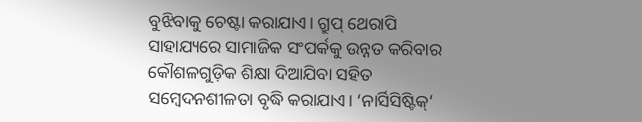ବୁଝିବାକୁ ଚେଷ୍ଟା କରାଯାଏ। ଗ୍ରୁପ୍ ଥେରାପି ସାହାଯ୍ୟରେ ସାମାଜିକ ସଂପର୍କକୁ ଉନ୍ନତ କରିବାର କୌଶଳଗୁଡ଼ିକ ଶିକ୍ଷା ଦିଆଯିବା ସହିତ ସମ୍ବେଦନଶୀଳତା ବୃଦ୍ଧି କରାଯାଏ। ‘ନାର୍ସିସିଷ୍ଟିକ୍’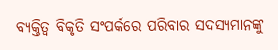ବ୍ୟକ୍ତିତ୍ୱ ବିକୃତି ସଂପର୍କରେ ପରିବାର ସଦସ୍ୟମାନଙ୍କୁ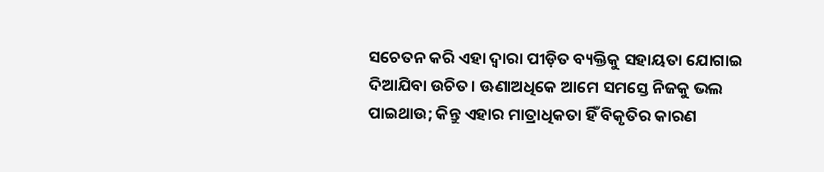ସଚେତନ କରି ଏହା ଦ୍ବାରା ପୀଡ଼ିତ ବ୍ୟକ୍ତିକୁ ସହାୟତା ଯୋଗାଇ ଦିଆଯିବା ଉଚିତ। ଊଣାଅଧିକେ ଆମେ ସମସ୍ତେ ନିଜକୁ ଭଲ ପାଇଥାଉ; କିନ୍ତୁ ଏହାର ମାତ୍ରାଧିକତା ହିଁ ବିକୃତିର କାରଣ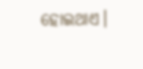ହୋଇଥାଏ।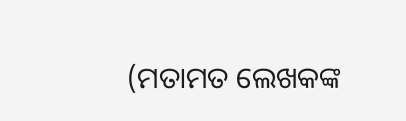(ମତାମତ ଲେଖକଙ୍କ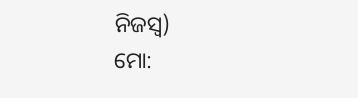ନିଜସ୍ବ)
ମୋ: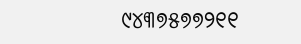୯୪୩୭୫୭୭୨୧୧